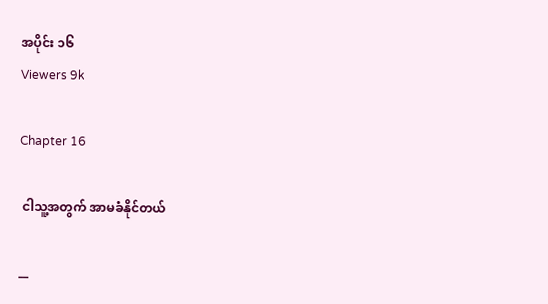အပိုင်း ၁၆
Viewers 9k

Chapter 16

 ငါသူ့အတွက် အာမခံနိုင်တယ်

__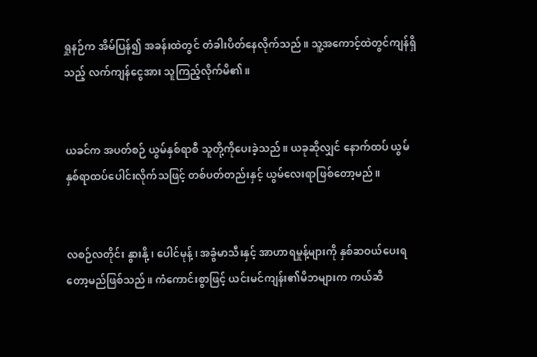ရှုနဉ်က အိမ်ပြန်၍ အခန်းထဲတွင် တံခါးပိတ်နေလိုက်သည်။ သူ့အကောင့်ထဲတွင်ကျန်ရှိသည့် လက်ကျန်ငွေအား သူကြည့်လိုက်မိ၏။


ယခင်က အပတ်စဉ် ယွမ်နှစ်ရာစီ သူတို့ကိုပေးခဲ့သည်။ ယခုဆိုလျှင် နောက်ထပ် ယွမ်နှစ်ရာထပ်ပေါင်းလိုက်သဖြင့် တစ်ပတ်တည်းနှင့် ယွမ်လေးရာဖြစ်တော့မည်။


လစဉ်လတိုင်း နွားနို့၊ ပေါင်မုန့်၊ အခွံမာသီးနှင့် အာဟာရမှုန့်များကို နှစ်ဆဝယ်ပေးရတော့မည်ဖြစ်သည်။ ကံကောင်းစွာဖြင့် ယင်းမင်ကျန်း၏မိဘများက ကယ်ဆီ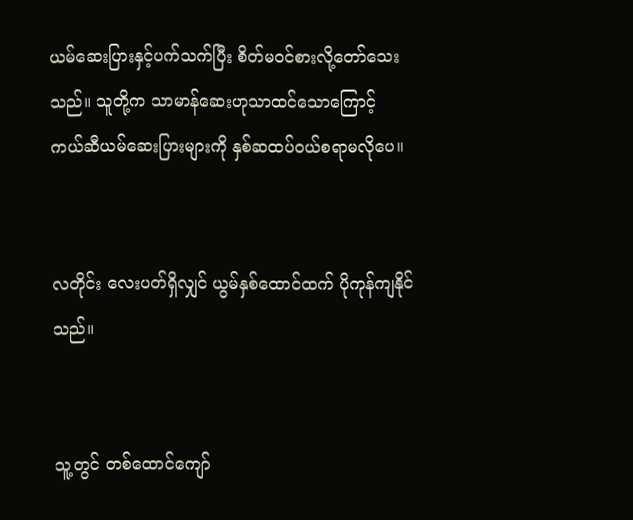ယမ်ဆေးပြားနှင့်ပက်သက်ပြီး စိတ်မဝင်စားလို့တော်သေးသည်။ သူတို့က သာမာန်ဆေးဟုသာထင်သောကြောင့် ကယ်ဆီယမ်ဆေးပြားများကို နှစ်ဆထပ်ဝယ်စရာမလိုပေ။


လတိုင်း လေးပတ်ရှိလျှင် ယွမ်နှစ်ထောင်ထက် ပိုကုန်ကျနိုင်သည်။


သူ့တွင် တစ်ထောင်ကျော်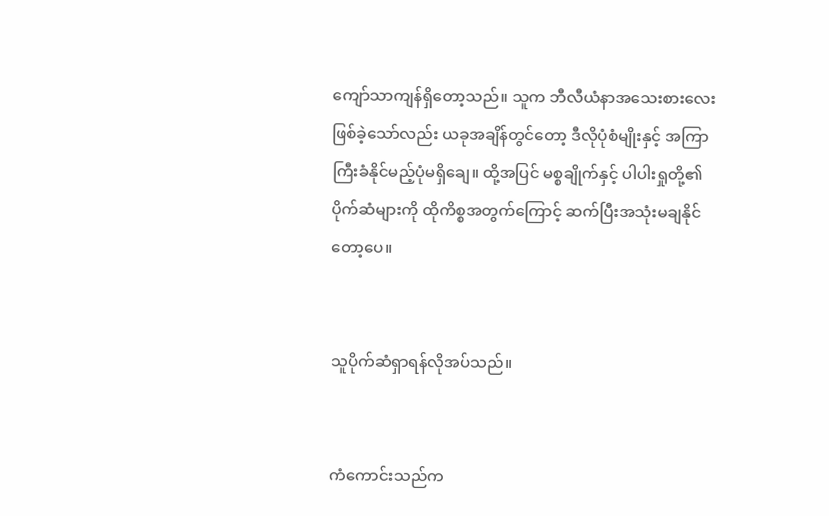ကျော်သာကျန်ရှိတော့သည်။ သူက ဘီလီယံနာအသေးစားလေးဖြစ်ခဲ့သော်လည်း ယခုအချိန်တွင်တော့ ဒီလိုပုံစံမျိုးနှင့် အကြာကြီးခံနိုင်မည့်ပုံမရှိချေ။ ထို့အပြင် မစ္စချိုက်နှင့် ပါပါးရှုတို့၏ ပိုက်ဆံများကို ထိုကိစ္စအတွက်ကြောင့် ဆက်ပြီးအသုံးမချနိုင်တော့ပေ။


သူပိုက်ဆံရှာရန်လိုအပ်သည်။


ကံကောင်းသည်က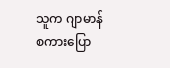သူက ဂျာမာန်စကားပြော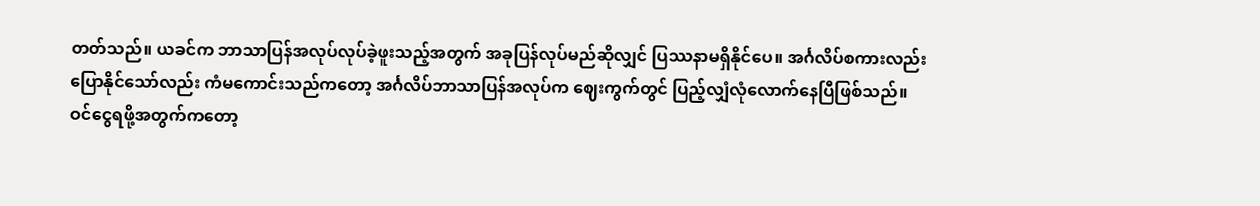တတ်သည်။ ယခင်က ဘာသာပြန်အလုပ်လုပ်ခဲ့ဖူးသည့်အတွက် အခုပြန်လုပ်မည်ဆိုလျှင် ပြဿနာမရှိနိုင်ပေ။ အင်္ဂလိပ်စကားလည်းပြောနိုင်သော်လည်း ကံမကောင်းသည်ကတော့ အင်္ဂလိပ်ဘာသာပြန်အလုပ်က ဈေးကွက်တွင် ပြည့်လျှံလုံလောက်နေပြီဖြစ်သည်။ ဝင်ငွေရဖို့အတွက်ကတော့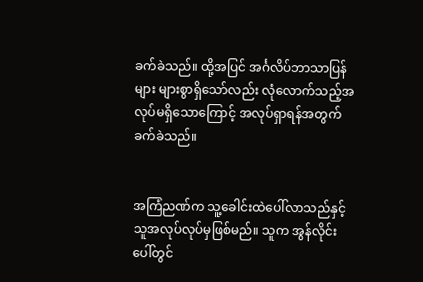ခက်ခဲသည်။ ထို့အပြင် အင်္ဂလိပ်ဘာသာပြန်များ များစွာရှိသော်လည်း လုံလောက်သည့်အလုပ်မရှိသောကြောင့် အလုပ်ရှာရန်အတွက် ခက်ခဲသည်။


အကြံညဏ်က သူ့ခေါင်းထဲပေါ်လာသည်နှင့် သူအလုပ်လုပ်မှဖြစ်မည်။ သူက အွန်လိုင်းပေါ်တွင်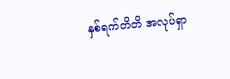နှစ်ရက်တိတိ အလုပ်ရှာ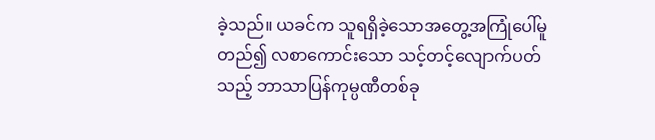ခဲ့သည်။ ယခင်က သူရရှိခဲ့သောအတွေ့အကြုံပေါ်မူတည်၍ လစာကောင်းသော သင့်တင့်လျောက်ပတ်သည့် ဘာသာပြန်ကုမ္ပဏီတစ်ခု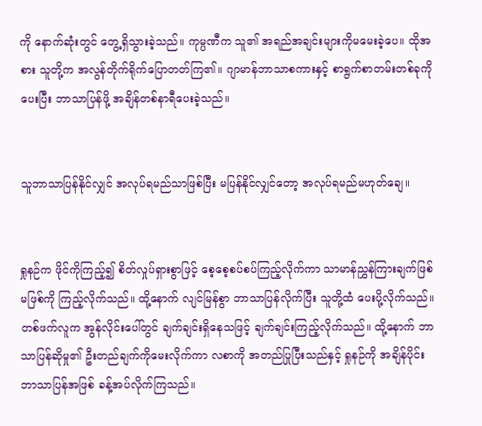ကို နောက်ဆုံးတွင် တွေ့ရှိသွားခဲ့သည်။ ကုမ္ပဏီက သူ၏ အရည်အချင်းများကိုမမေးခဲ့ပေ။ ထိုအစား သူတို့က အလွန်တိုက်ရိုက်ပြောတတ်ကြ၏။ ဂျာမာန်ဘာသာစကားနှင့် စာရွက်စာတမ်းတစ်ခုကိုပေးပြီး ဘာသာပြန်ဖို့ အချိန်တစ်နာရီပေးခဲ့သည်။


သူဘာသာပြန်နိုင်လျှင် အလုပ်ရမည်သာဖြစ်ပြီး မပြန်နိုင်လျှင်တော့ အလုပ်ရမည်မဟုတ်ချေ။


ရှုနဉ်က ဖိုင်ကိုကြည့်၍ စိတ်လှုပ်ရှားစွာဖြင့် စေ့စေ့စပ်စပ်ကြည့်လိုက်ကာ သာမာန်ညွှန်ကြားချက်ဖြစ်မဖြစ်ကို ကြည့်လိုက်သည်။ ထို့နောက် လျင်မြန်စွာ ဘာသာပြန်လိုက်ပြီး သူတို့ထံ ပေးပို့လိုက်သည်။ တစ်ဖက်လူက အွန်လိုင်းပေါ်တွင် ချက်ချင်းရှိနေသဖြင့် ချက်ချင်းကြည့်လိုက်သည်။ ထို့နောက် ဘာသာပြန်ဆိုမှု၏ ဦးတည်ချက်ကိုမေးလိုက်ကာ လစာကို အတည်ပြုပြီးသည်နှင့် ရှုနဉ်ကို အချိန်ပိုင်းဘာသာပြန်အဖြစ် ခန့်အပ်လိုက်ကြသည်။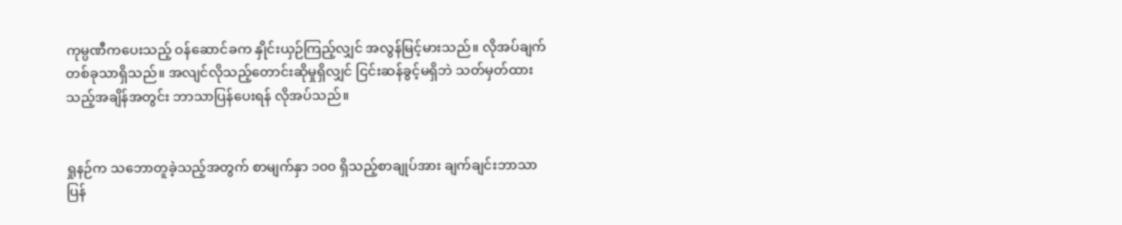ကုမ္ပဏီကပေးသည့် ဝန်ဆောင်ခက နှိုင်းယှဉ်ကြည့်လျှင် အလွန်မြင့်မားသည်။ လိုအပ်ချက်တစ်ခုသာရှိသည်။ အလျင်လိုသည့်တောင်းဆိုမှုရှိလျှင် ငြင်းဆန်ခွင့်မရှိဘဲ သတ်မှတ်ထားသည့်အချိန်အတွင်း ဘာသာပြန်ပေးရန် လိုအပ်သည်။


ရှုနဉ်က သဘောတူခဲ့သည့်အတွက် စာမျက်နှာ ၁၀၀ ရှိသည့်စာချုပ်အား ချက်ချင်းဘာသာပြန်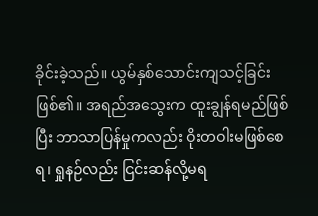ခိုင်းခဲ့သည်။ ယွမ်နှစ်သောင်းကျသင့်ခြင်းဖြစ်၏။ အရည်အသွေးက ထူးချွန်ရမည်ဖြစ်ပြီး ဘာသာပြန်မှုကလည်း ဝိုးတဝါးမဖြစ်စေရ၊ ရှုနဉ်လည်း ငြင်းဆန်လို့မရ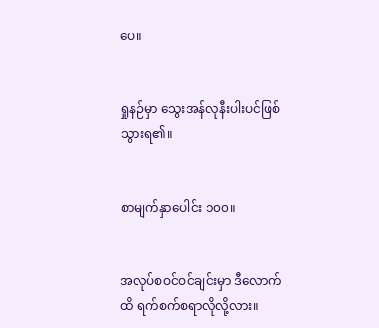ပေ။


ရှုနဉ်မှာ သွေးအန်လုနီးပါးပင်ဖြစ်သွားရ၏။


စာမျက်နှာပေါင်း ၁၀၀။


အလုပ်စဝင်ဝင်ချင်းမှာ ဒီလောက်ထိ ရက်စက်စရာလိုလို့လား။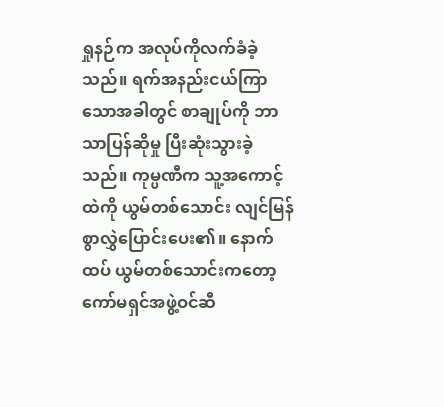ရှုနဉ်က အလုပ်ကိုလက်ခံခဲ့သည်။ ရက်အနည်းငယ်ကြာသောအခါတွင် စာချုပ်ကို ဘာသာပြန်ဆိုမှု ပြီးဆုံးသွားခဲ့သည်။ ကုမ္ပဏီက သူ့အကောင့်ထဲကို ယွမ်တစ်သောင်း လျင်မြန်စွာလွှဲပြောင်းပေး၏။ နောက်ထပ် ယွမ်တစ်သောင်းကတော့ ကော်မရှင်အဖွဲ့ဝင်ဆီ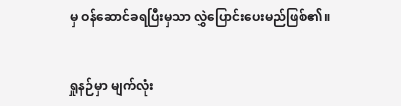မှ ဝန်ဆောင်ခရပြီးမှသာ လွှဲပြောင်းပေးမည်ဖြစ်၏။


ရှုနဉ်မှာ မျက်လုံး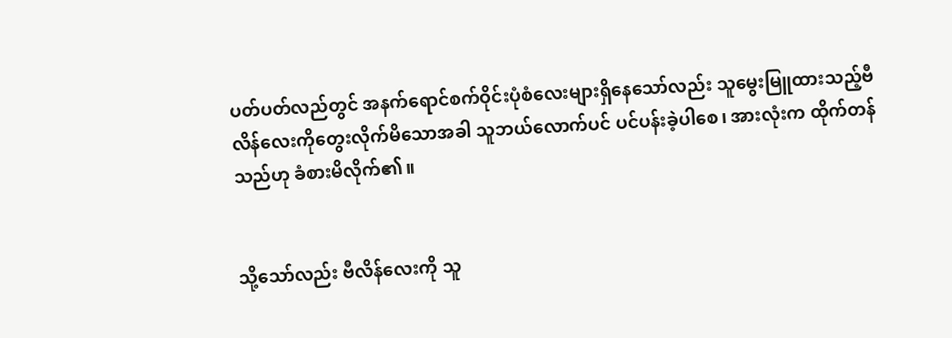ပတ်ပတ်လည်တွင် အနက်ရောင်စက်ဝိုင်းပုံစံလေးများရှိနေသော်လည်း သူမွေးမြူထားသည့်ဗီလိန်လေးကိုတွေးလိုက်မိသောအခါ သူဘယ်လောက်ပင် ပင်ပန်းခဲ့ပါစေ၊ အားလုံးက ထိုက်တန်သည်ဟု ခံစားမိလိုက်၏။


သို့သော်လည်း ဗီလိန်လေးကို သူ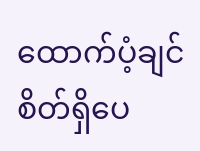ထောက်ပံ့ချင်စိတ်ရှိပေ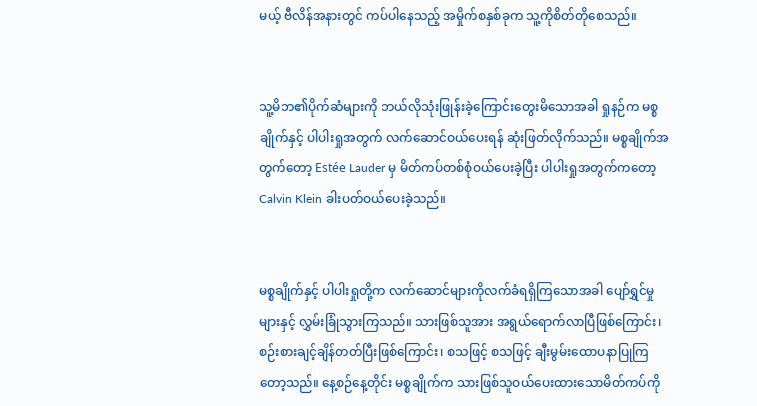မယ့် ဗီလိန်အနားတွင် ကပ်ပါနေသည့် အမှိုက်စနှစ်ခုက သူ့ကိုစိတ်တိုစေသည်။


သူ့မိဘ၏ပိုက်ဆံများကို ဘယ်လိုသုံးဖြုန်းခဲ့ကြောင်းတွေးမိသောအခါ ရှုနဉ်က မစ္စချိုက်နှင့် ပါပါးရှုအတွက် လက်ဆောင်ဝယ်ပေးရန် ဆုံးဖြတ်လိုက်သည်။ မစ္စချိုက်အတွက်တော့ Estée Lauder မှ မိတ်ကပ်တစ်စုံဝယ်ပေးခဲ့ပြီး ပါပါးရှုအတွက်ကတော့ Calvin Klein ခါးပတ်ဝယ်ပေးခဲ့သည်။


မစ္စချိုက်နှင့် ပါပါးရှုတို့က လက်ဆောင်များကိုလက်ခံရရှိကြသောအခါ ပျော်ရွှင်မှုများနှင့် လွှမ်းခြုံသွားကြသည်။ သားဖြစ်သူအား အရွယ်ရောက်လာပြီဖြစ်ကြောင်း၊ စဉ်းစားချင့်ချိန်တတ်ပြီးဖြစ်ကြောင်း၊ စသဖြင့် စသဖြင့် ချီးမွမ်းထောပနာပြုကြတော့သည်။ နေ့စဉ်နေ့တိုင်း မစ္စချိုက်က သားဖြစ်သူဝယ်ပေးထားသောမိတ်ကပ်ကို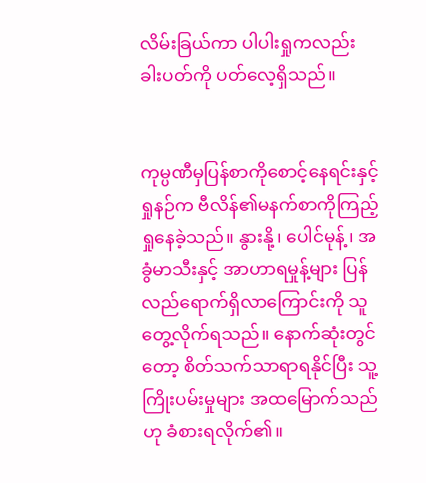လိမ်းခြယ်ကာ ပါပါးရှုကလည်း ခါးပတ်ကို ပတ်လေ့ရှိသည်။


ကုမ္ပဏီမှပြန်စာကိုစောင့်နေရင်းနှင့် ရှုနဉ်က ဗီလိန်၏မနက်စာကိုကြည့်ရှုနေခဲ့သည်။ နွားနို့၊ ပေါင်မုန့်၊ အခွံမာသီးနှင့် အာဟာရမှုန့်များ ပြန်လည်ရောက်ရှိလာကြောင်းကို သူတွေ့လိုက်ရသည်။ နောက်ဆုံးတွင်တော့ စိတ်သက်သာရာရနိုင်ပြီး သူ့ကြိုးပမ်းမှုများ အထမြောက်သည်ဟု ခံစားရလိုက်၏။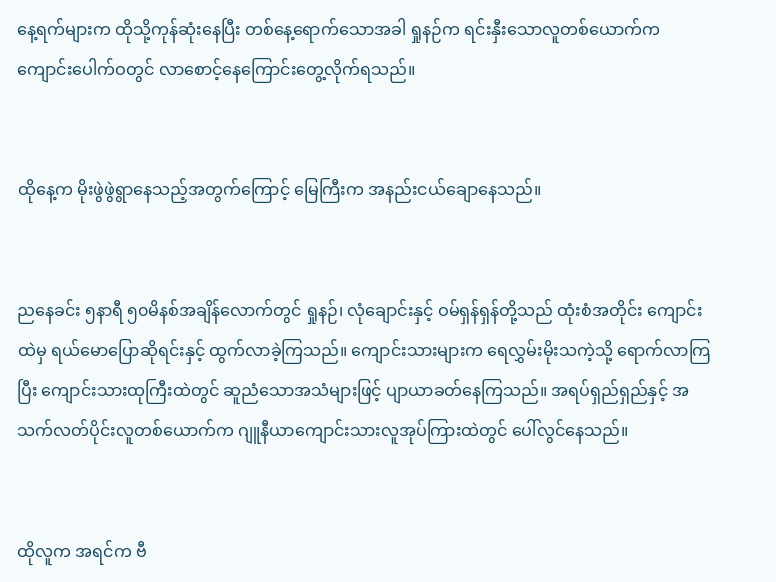နေ့ရက်များက ထိုသို့ကုန်ဆုံးနေပြီး တစ်နေ့ရောက်သောအခါ ရှုနဉ်က ရင်းနှီးသောလူတစ်ယောက်က ကျောင်းပေါက်ဝတွင် လာစောင့်နေကြောင်းတွေ့လိုက်ရသည်။


ထိုနေ့က မိုးဖွဲဖွဲရွာနေသည့်အတွက်ကြောင့် မြေကြီးက အနည်းငယ်ချောနေသည်။


ညနေခင်း ၅နာရီ ၅၀မိနစ်အချိန်လောက်တွင် ရှုနဉ်၊ လုံချောင်းနှင့် ဝမ်ရှန်ရှန်တို့သည် ထုံးစံအတိုင်း ကျောင်းထဲမှ ရယ်မောပြောဆိုရင်းနှင့် ထွက်လာခဲ့ကြသည်။ ကျောင်းသားများက ရေလွှမ်းမိုးသကဲ့သို့ ရောက်လာကြပြီး ကျောင်းသားထုကြီးထဲတွင် ဆူညံသောအသံများဖြင့် ပျာယာခတ်နေကြသည်။ အရပ်ရှည်ရှည်နှင့် အသက်လတ်ပိုင်းလူတစ်ယောက်က ဂျူနီယာကျောင်းသားလူအုပ်ကြားထဲတွင် ပေါ်လွင်နေသည်။


ထိုလူက အရင်က ဗီ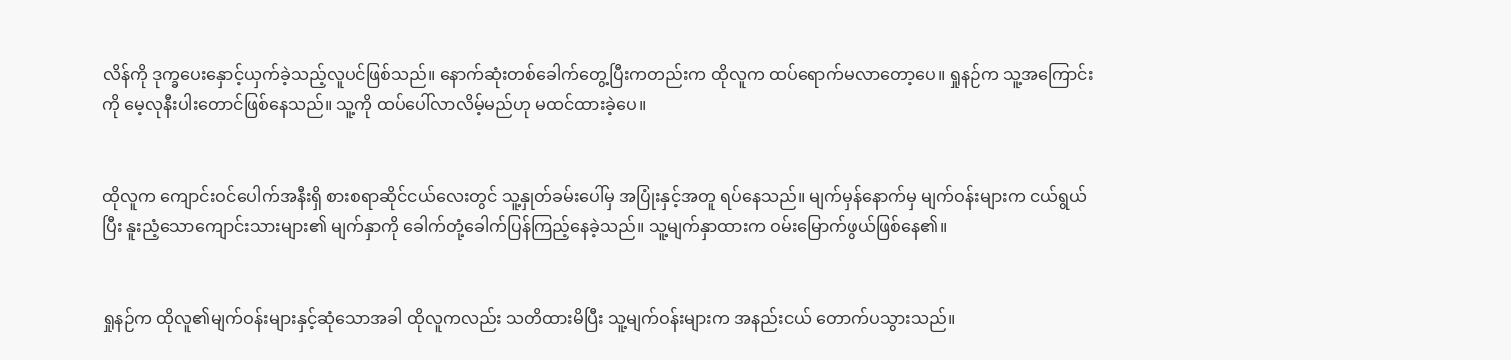လိန်ကို ဒုက္ခပေးနှောင့်ယှက်ခဲ့သည့်လူပင်ဖြစ်သည်။ နောက်ဆုံးတစ်ခေါက်တွေ့ပြီးကတည်းက ထိုလူက ထပ်ရောက်မလာတော့ပေ။ ရှုနဉ်က သူ့အကြောင်းကို‌ မေ့လုနီးပါးတောင်ဖြစ်နေသည်။ သူ့ကို ထပ်ပေါ်လာလိမ့်မည်ဟု မထင်ထားခဲ့ပေ။


ထိုလူက ကျောင်းဝင်ပေါက်အနီးရှိ စားစရာဆိုင်ငယ်လေးတွင် သူ့နှုတ်ခမ်းပေါ်မှ အပြုံးနှင့်အတူ ရပ်နေသည်။ မျက်မှန်နောက်မှ မျက်ဝန်းများက ငယ်ရွယ်ပြီး နူးညံ့သောကျောင်းသားများ၏ မျက်နှာကို ခေါက်တုံ့ခေါက်ပြန်ကြည့်နေခဲ့သည်။ သူ့မျက်နှာထားက ဝမ်းမြောက်ဖွယ်ဖြစ်နေ၏။


ရှုနဉ်က ထိုလူ၏မျက်ဝန်းများနှင့်ဆုံသောအခါ ထိုလူကလည်း သတိထားမိပြီး သူ့မျက်ဝန်းများက အနည်းငယ် တောက်ပသွားသည်။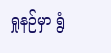ရှုနဉ်မှာ ရွံ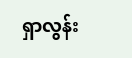ရှာလွန်း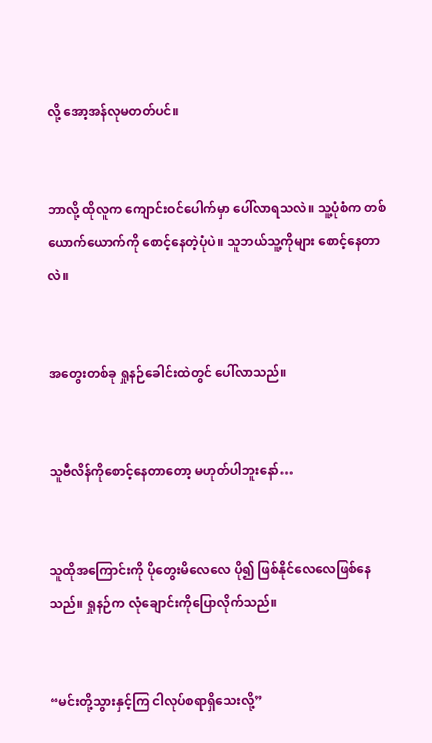လို့ အော့အန်လုမတတ်ပင်။


ဘာလို့ ထိုလူက ကျောင်းဝင်ပေါက်မှာ ပေါ်လာရသလဲ။ သူ့ပုံစံက တစ်ယောက်ယောက်ကို စောင့်နေတဲ့ပုံပဲ။ သူဘယ်သူ့ကိုများ စောင့်နေတာလဲ။


အတွေးတစ်ခု ရှုနဉ်ခေါင်းထဲတွင် ပေါ်လာသည်။


သူဗီလိန်ကိုစောင့်နေတာတော့ မဟုတ်ပါဘူးနော်…


သူထိုအကြောင်းကို ပိုတွေးမိလေလေ ပို၍ ဖြစ်နိုင်လေလေဖြစ်နေသည်။ ရှုနဉ်က လုံချောင်းကိုပြောလိုက်သည်။


“မင်းတို့သွားနှင့်ကြ ငါလုပ်စရာရှိသေးလို့”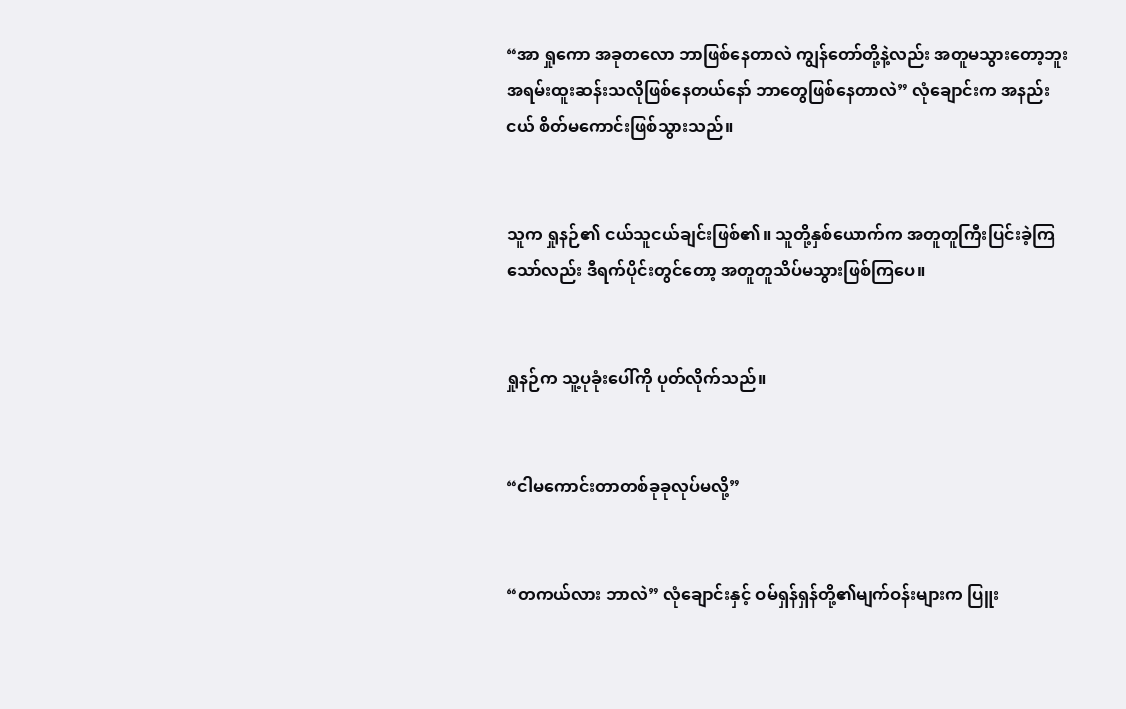“အာ ရှုကော အခုတလော ဘာဖြစ်နေတာလဲ ကျွန်တော်တို့နဲ့လည်း အတူမသွားတော့ဘူး အရမ်းထူးဆန်းသလိုဖြစ်နေတယ်နော် ဘာတွေဖြစ်နေတာလဲ” လုံချောင်းက အနည်းငယ် စိတ်မကောင်းဖြစ်သွားသည်။


သူက ရှုနဉ်၏ ငယ်သူငယ်ချင်းဖြစ်၏။ သူတို့နှစ်ယောက်က အတူတူကြီးပြင်းခဲ့ကြသော်လည်း ဒီရက်ပိုင်းတွင်တော့ အတူတူသိပ်မသွားဖြစ်ကြပေ။


ရှုနဉ်က သူ့ပုခုံးပေါ်ကို ပုတ်လိုက်သည်။


“ငါမကောင်းတာတစ်ခုခုလုပ်မလို့”


“တကယ်လား ဘာလဲ” လုံချောင်းနှင့် ဝမ်ရှန်ရှန်တို့၏မျက်ဝန်းများက ပြူး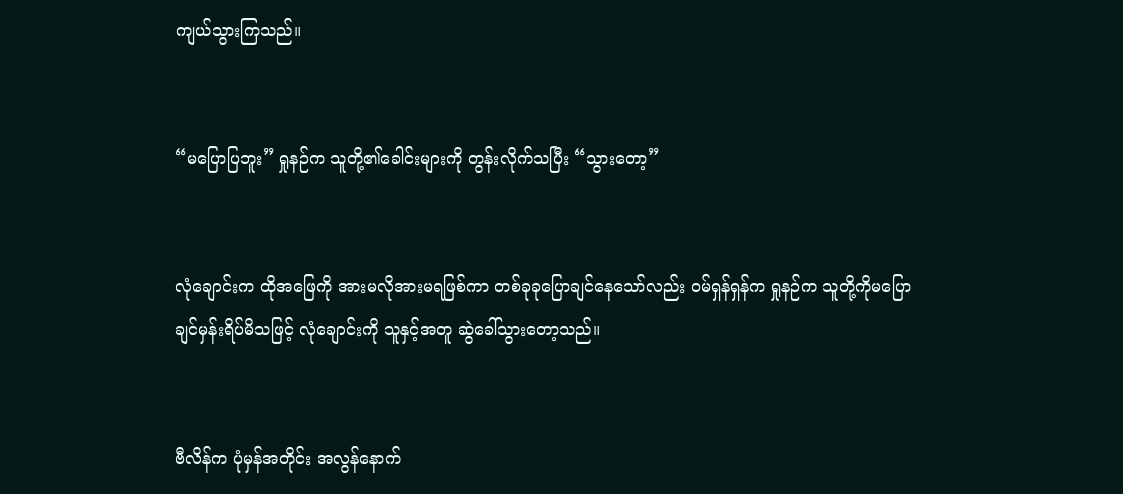ကျယ်သွားကြသည်။


“မပြောပြဘူး” ရှုနဉ်က သူတို့၏ခေါင်းများကို တွန်းလိုက်သပြီး “သွားတော့”


လုံချောင်းက ထိုအဖြေကို အားမလိုအားမရဖြစ်ကာ တစ်ခုခုပြောချင်နေသော်လည်း ဝမ်ရှန်ရှန်က ရှုနဉ်က သူတို့ကိုမပြောချင်မှန်းရိပ်မိသဖြင့် လုံချောင်းကို သူနှင့်အတူ ဆွဲခေါ်သွားတော့သည်။


ဗီလိန်က ပုံမှန်အတိုင်း အလွန်နောက်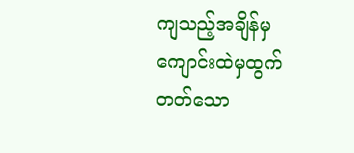ကျသည့်အချိန်မှ ကျောင်းထဲမှထွက်တတ်သော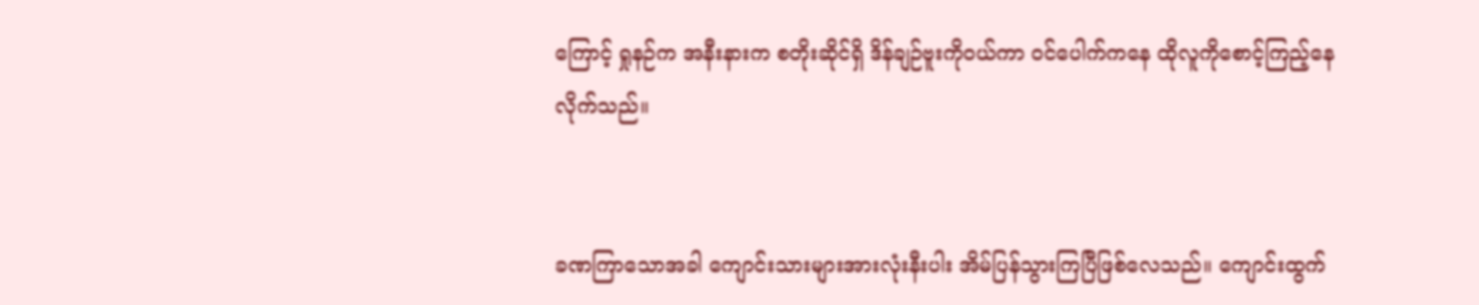ကြောင့် ရှုနဉ်က အနီးနားက စတိုးဆိုင်ရှိ ဒိန်ချဉ်ဗူးကိုဝယ်ကာ ဝင်ပေါက်ကနေ ထိုလူကိုစောင့်ကြည့်နေလိုက်သည်။


ခဏကြာသောအခါ ကျောင်းသားများအားလုံးနီးပါး အိမ်ပြန်သွားကြပြီဖြစ်လေသည်။ ကျောင်းထွက်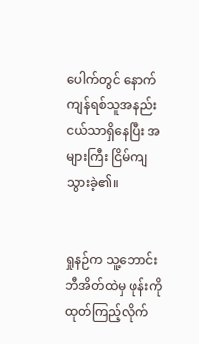ပေါက်တွင် နောက်ကျန်ရစ်သူအနည်းငယ်သာရှိနေပြီး အများကြီး ငြိမ်ကျသွားခဲ့၏။


ရှုနဉ်က သူ့ဘောင်းဘီအိတ်ထဲမှ ဖုန်းကိုထုတ်ကြည့်လိုက်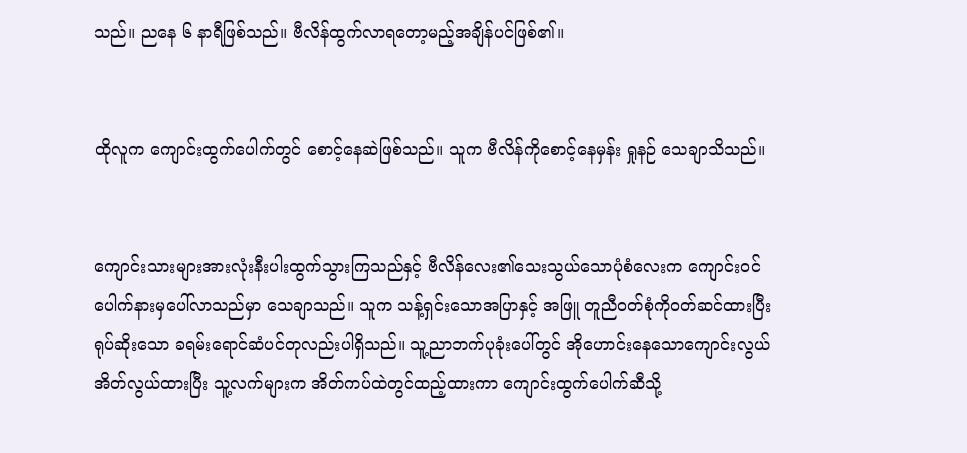သည်။ ညနေ ၆ နာရီဖြစ်သည်။ ဗီလိန်ထွက်လာရတော့မည့်အချိန်ပင်ဖြစ်၏။


ထိုလူက ကျောင်းထွက်ပေါက်တွင် စောင့်နေဆဲဖြစ်သည်။ သူက ဗီလိန်ကိုစောင့်နေမှန်း ရှုနဉ် သေချာသိသည်။


ကျောင်းသားများအားလုံးနီးပါးထွက်သွားကြသည်နှင့် ဗီလိန်လေး၏သေးသွယ်သောပုံစံလေးက ကျောင်းဝင်ပေါက်နားမှပေါ်လာသည်မှာ သေချာသည်။ သူက သန့်ရှင်းသောအပြာနှင့် အဖြူ တူညီဝတ်စုံကိုဝတ်ဆင်ထားပြီး ရုပ်ဆိုးသော ခရမ်းရောင်ဆံပင်တုလည်းပါရှိသည်။ သူ့ညာဘက်ပုခုံးပေါ်တွင် အိုဟောင်းနေသောကျောင်းလွယ်အိတ်လွယ်ထားပြီး သူ့လက်များက အိတ်ကပ်ထဲတွင်ထည့်ထားကာ ကျောင်းထွက်ပေါက်ဆီသို့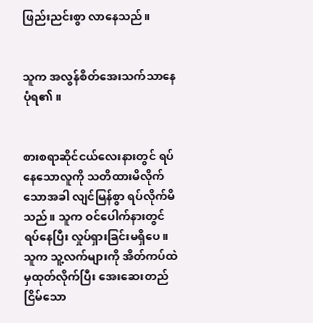ဖြည်းညင်းစွာ လာနေသည်။


သူက အလွန်စိတ်အေးသက်သာနေပုံရ၏။


စားစရာဆိုင်ငယ်လေးနားတွင် ရပ်နေသောလူကို သတိထားမိလိုက်သောအခါ လျင်မြန်စွာ ရပ်လိုက်မိသည်။ သူက ဝင်ပေါက်နားတွင်ရပ်နေပြီး လှုပ်ရှားခြင်းမရှိပေ။ သူက သူ့လက်များကို အိတ်ကပ်ထဲမှထုတ်လိုက်ပြီး အေးဆေးတည်ငြိမ်သော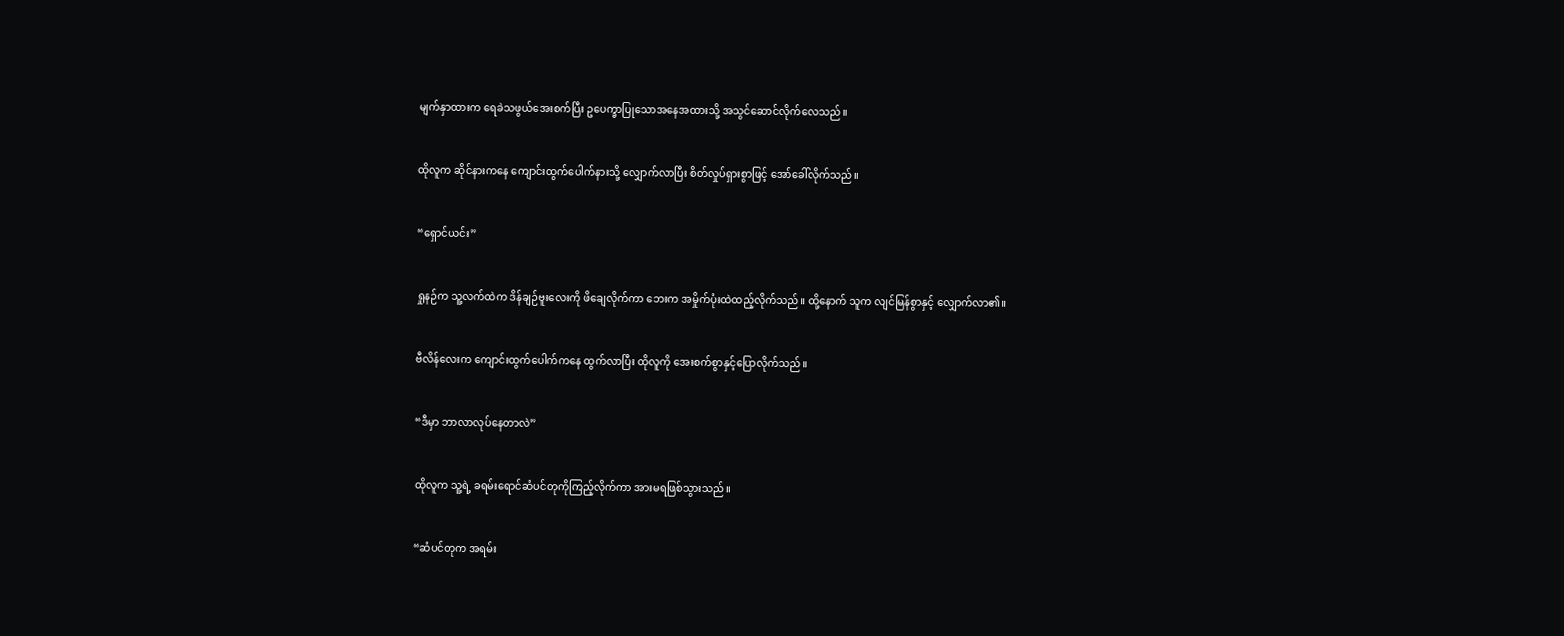မျက်နှာထားက ရေခဲသဖွယ်အေးစက်ပြီး ဥပေက္ခာပြုသောအနေအထားသို့ အသွင်ဆောင်လိုက်လေသည်။


ထိုလူက ဆိုင်နားကနေ ကျောင်းထွက်ပေါက်နားသို့ လျှောက်လာပြီး စိတ်လှုပ်ရှားစွာဖြင့် အော်ခေါ်လိုက်သည်။


“ရှောင်ယင်း”


ရှုနဉ်က သူ့လက်ထဲက ဒိန်ချဉ်ဗူးလေးကို ဖိချေလိုက်ကာ ဘေးက အမှိုက်ပုံးထဲထည့်လိုက်သည်။ ထို့နောက် သူက လျင်မြန်စွာနှင့် လျှောက်လာ၏။


ဗီလိန်လေးက ကျောင်းထွက်ပေါက်ကနေ ထွက်လာပြီး ထိုလူကို အေးစက်စွာနှင့်ပြောလိုက်သည်။


“ဒီမှာ ဘာလာလုပ်နေတာလဲ”


ထိုလူက သူ့ရဲ့ ခရမ်းရောင်ဆံပင်တုကိုကြည့်လိုက်ကာ အားမရဖြစ်သွားသည်။


“ဆံပင်တုက အရမ်း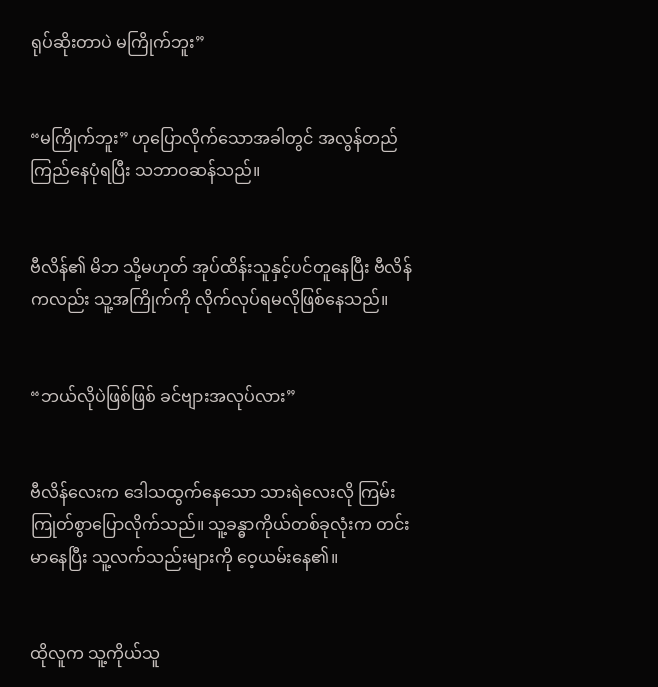ရုပ်ဆိုးတာပဲ မကြိုက်ဘူး”


“မကြိုက်ဘူး” ဟုပြောလိုက်သောအခါတွင် အလွန်တည်ကြည်နေပုံရပြီး သဘာဝဆန်သည်။


ဗီလိန်၏ မိဘ သို့မဟုတ် အုပ်ထိန်းသူနှင့်ပင်တူနေပြီး ဗီလိန်ကလည်း သူ့အကြိုက်ကို လိုက်လုပ်ရမလိုဖြစ်နေသည်။


“ဘယ်လိုပဲဖြစ်ဖြစ် ခင်ဗျားအလုပ်လား”


ဗီလိန်လေးက ဒေါသထွက်နေသော သားရဲလေးလို ကြမ်းကြုတ်စွာပြောလိုက်သည်။ သူ့ခန္ဓာကိုယ်တစ်ခုလုံးက တင်းမာနေပြီး သူ့လက်သည်းများကို ဝေ့ယမ်းနေ၏။


ထိုလူက သူ့ကိုယ်သူ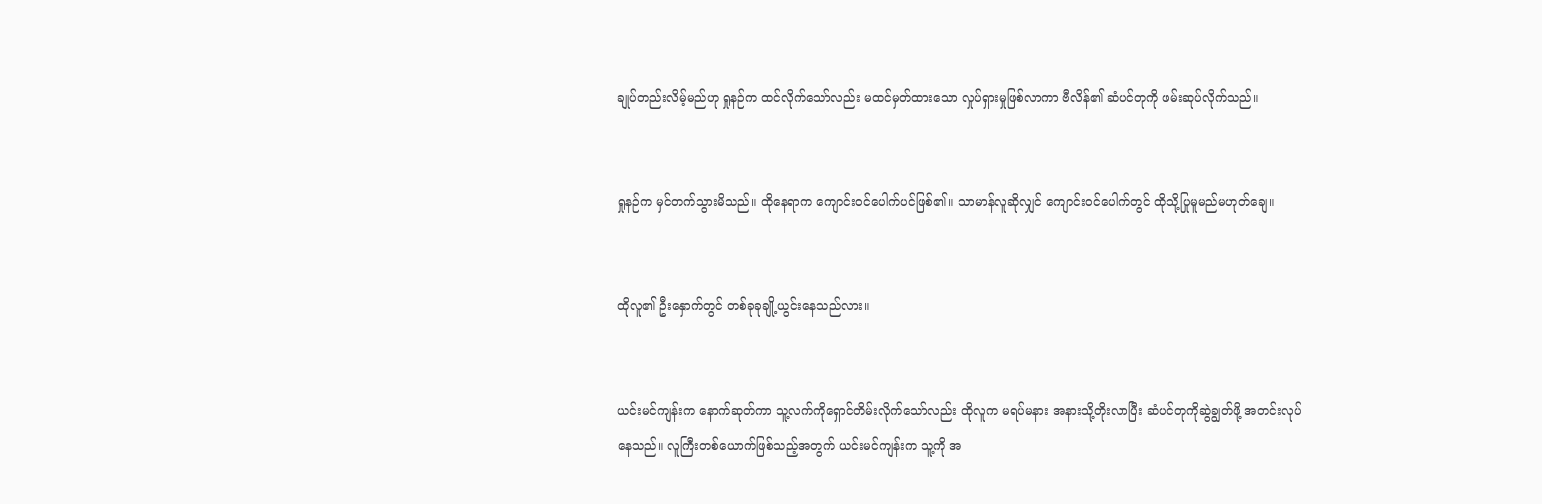ချုပ်တည်းလိမ့်မည်ဟု ရှုနဉ်က ထင်လိုက်သော်လည်း မထင်မှတ်ထားသော လှုပ်ရှားမှုဖြစ်လာကာ ဗီလိန်၏ ဆံပင်တုကို ဖမ်းဆုပ်လိုက်သည်။


ရှုနဉ်က မှင်တက်သွားမိသည်။ ထိုနေရာက ကျောင်းဝင်ပေါက်ပင်ဖြစ်၏။ သာမာန်လူဆိုလျှင် ကျောင်းဝင်ပေါက်တွင် ထိုသို့ပြုမူမည်မဟုတ်ချေ။


ထိုလူ၏ ဦးနှောက်တွင် တစ်ခုခုချို့ယွင်းနေသည်လား။


ယင်းမင်ကျန်းက နောက်ဆုတ်ကာ ‌သူ့လက်ကိုရှောင်တိမ်းလိုက်သော်လည်း ထိုလူက မရပ်မနား အနားသို့တိုးလာပြီး ဆံပင်တုကိုဆွဲချွတ်ဖို့ အတင်းလုပ်နေသည်။ လူကြီးတစ်ယောက်ဖြစ်သည့်အတွက် ယင်းမင်ကျန်းက သူ့ကို အ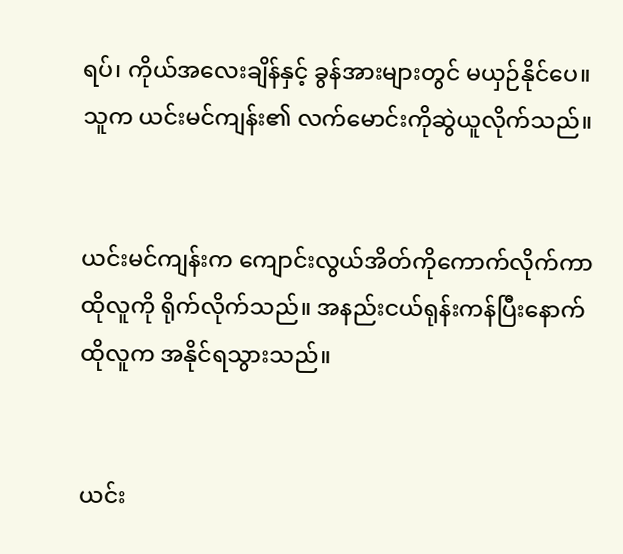ရပ်၊ ကိုယ်အလေးချိန်နှင့် ခွန်အားများတွင် မယှဉ်နိုင်ပေ။ သူက ယင်းမင်ကျန်း၏ လက်မောင်းကိုဆွဲယူလိုက်သည်။


ယင်းမင်ကျန်းက ကျောင်းလွယ်အိတ်ကိုကောက်လိုက်ကာ ထိုလူကို ရိုက်လိုက်သည်။ အနည်းငယ်ရုန်းကန်ပြီးနောက် ထိုလူက အနိုင်ရသွားသည်။


ယင်း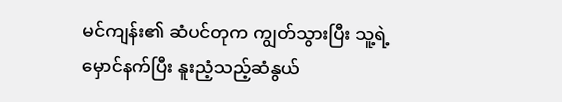မင်ကျန်း၏ ဆံပင်တုက ကျွတ်သွားပြီး သူ့ရဲ့ မှောင်နက်ပြီး နူးညံ့သည့်ဆံနွယ်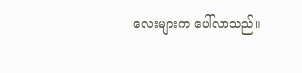လေးများက ပေါ်လာသည်။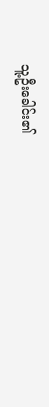သူ့ဦးခေါင်း၏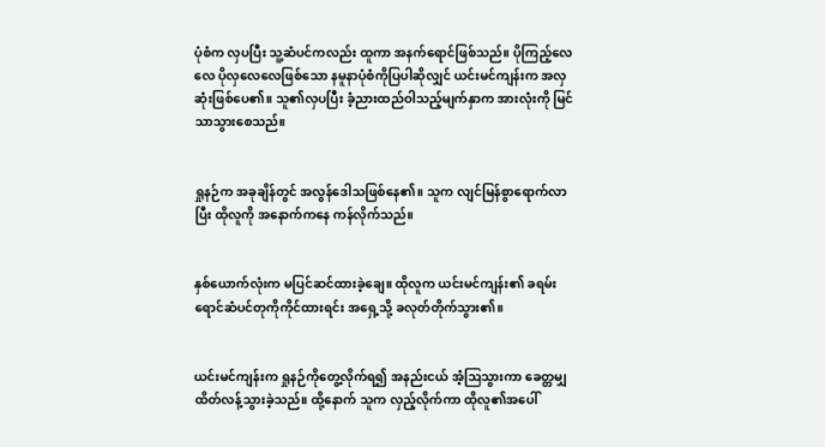ပုံစံက လှပပြီး သူ့ဆံပင်ကလည်း ထူကာ အနက်ရောင်ဖြစ်သည်။ ပိုကြည့်လေလေ ပိုလှလေလေဖြစ်သော နမူနာပုံစံကိုပြပါဆိုလျှင် ယင်းမင်ကျန်းက အလှဆုံးဖြစ်ပေ၏။ သူ၏လှပပြီး ခံ့ညားထည်ဝါသည့်မျက်နှာက အားလုံးကို မြင်သာသွားစေသည်။


ရှုနဉ်က အခုချိန်တွင် အလွန်ဒေါသဖြစ်နေ၏။ သူက လျင်မြန်စွာရောက်လာပြီး ထိုလူကို အနောက်ကနေ ကန်လိုက်သည်။


နှစ်ယောက်လုံးက မပြင်ဆင်ထားခဲ့ချေ။ ထိုလူက ယင်းမင်ကျန်း၏ ခရမ်းရောင်ဆံပင်တုကိုကိုင်ထားရင်း အရှေ့သို့ ခလုတ်တိုက်သွား၏။


ယင်းမင်ကျန်းက ရှုနဉ်ကိုတွေ့လိုက်ရ၍ အနည်းငယ် အံ့ဩသွားကာ ခေတ္တမျှ ထိတ်လန့်သွားခဲ့သည်။ ထို့နောက် သူက လှည့်လိုက်ကာ ထိုလူ၏အပေါ်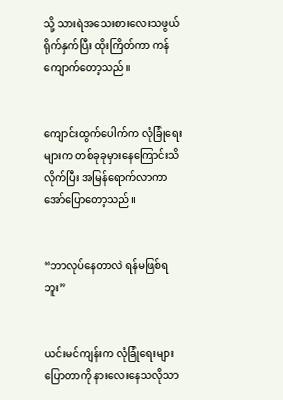သို့ သားရဲအသေးစားလေးသဖွယ် ရိုက်နှက်ပြီး ထိုးကြိတ်ကာ ကန်ကျောက်တော့သည်။


ကျောင်းထွက်ပေါက်က လုံခြုံရေးများက တစ်ခုခုမှားနေကြောင်းသိလိုက်ပြီး အမြန်ရောက်လာကာ အော်ပြောတော့သည်။


“ဘာလုပ်နေတာလဲ ရန်မဖြစ်ရဘူး”


ယင်းမင်ကျန်းက လုံခြုံရေးများပြောတာကို နားလေးနေသလိုသာ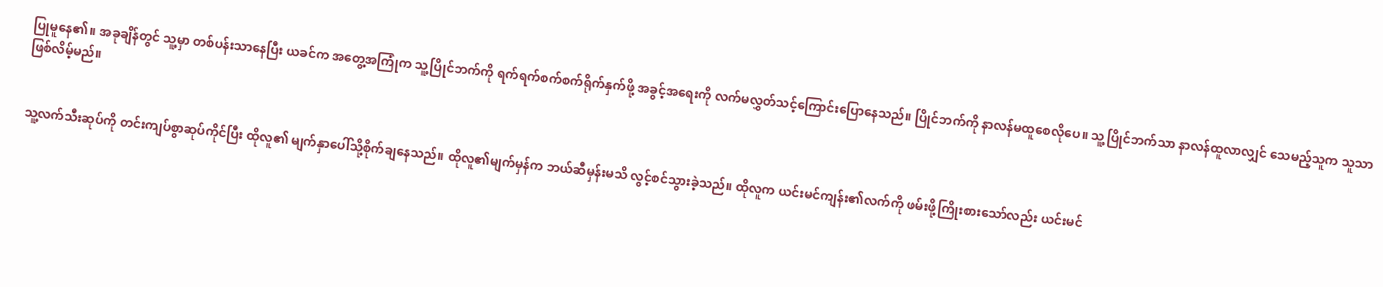ပြုမူနေ၏။ အခုချိန်တွင် သူ့မှာ တစ်ပန်းသာနေပြီး ယခင်က အတွေ့အကြုံက သူ့ပြိုင်ဘက်ကို ရက်ရက်စက်စက်ရိုက်နှက်ဖို့ အခွင့်အရေးကို လက်မလွှတ်သင့်ကြောင်းပြောနေသည်။ ပြိုင်ဘက်ကို နာလန်မထူစေလိုပေ။ သူ့ပြိုင်ဘက်သာ နာလန်ထူလာလျှင် သေမည့်သူက သူသာဖြစ်လိမ့်မည်။


သူ့လက်သီးဆုပ်ကို တင်းကျပ်စွာဆုပ်ကိုင်ပြီး ထိုလူ၏ မျက်နှာပေါ်သို့စိုက်ချနေသည်။ ထိုလူ၏မျက်မှန်က ဘယ်ဆီမှန်းမသိ လွင့်စင်သွားခဲ့သည်။ ထိုလူက ယင်းမင်ကျန်း၏လက်ကို ဖမ်းဖို့ကြိုးစားသော်လည်း ယင်းမင်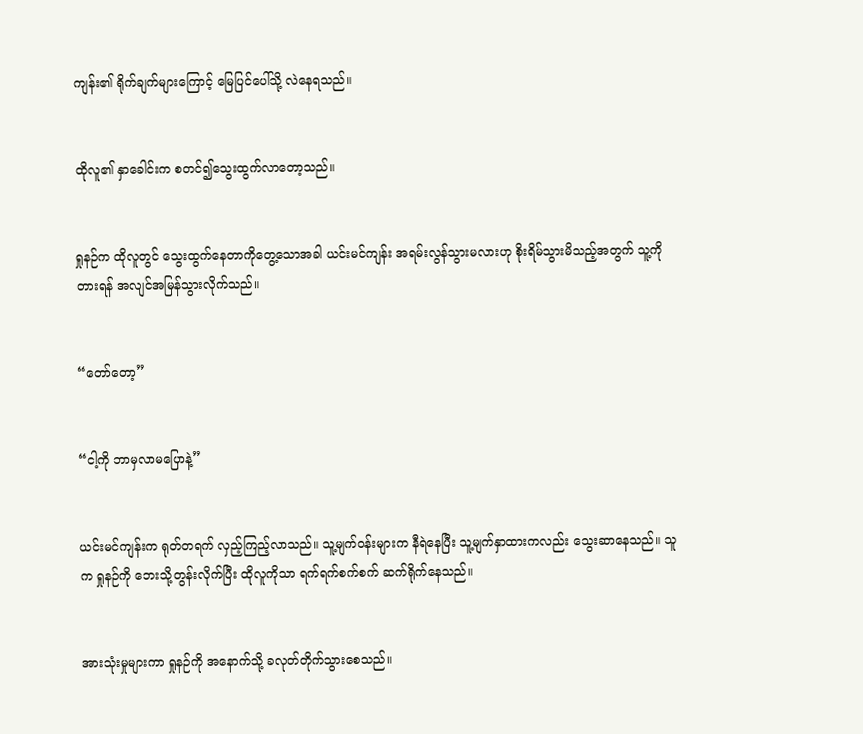ကျန်း၏ ရိုက်ချက်များကြောင့် မြေပြင်ပေါ်သို့ လဲနေရသည်။


ထိုလူ၏ နှာခေါင်းက စတင်၍သွေးထွက်လာတော့သည်။


ရှုနဉ်က ထိုလူတွင် သွေးထွက်နေတာကိုတွေ့သောအခါ ယင်းမင်ကျန်း အရမ်းလွန်သွားမလားဟု စိုးရိမ်သွားမိသည့်အတွက် သူ့ကိုတားရန် အလျင်အမြန်သွားလိုက်သည်။


“တော်တော့”


“ငါ့ကို ဘာမှလာမပြောနဲ့”


ယင်းမင်ကျန်းက ရုတ်တရက် လှည့်ကြည့်လာသည်။ သူ့မျက်ဝန်းများက နီရဲနေပြီး သူ့မျက်နှာထားကလည်း သွေးဆာနေသည်။ သူက ရှုနဉ်ကို ဘေးသို့တွန်းလိုက်ပြီး ထိုလူကိုသာ ရက်ရက်စက်စက် ဆက်ရိုက်နေသည်။


အားသုံးမှုများကာ ရှုနဉ်ကို အနောက်သို့ ခလုတ်တိုက်သွားစေသည်။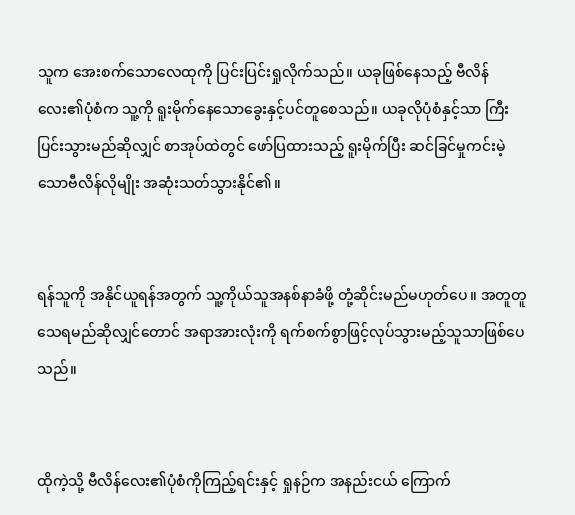သူက အေးစက်သောလေထုကို ပြင်းပြင်းရှုလိုက်သည်။ ယခုဖြစ်နေသည့် ဗီလိန်လေး၏ပုံစံက သူ့ကို ရူးမိုက်နေသောခွေးနှင့်ပင်တူစေသည်။ ယခုလိုပုံစံနှင့်သာ ကြီးပြင်းသွားမည်ဆိုလျှင် စာအုပ်ထဲတွင် ဖော်ပြထားသည့် ရူးမိုက်ပြီး ဆင်ခြင်မှုကင်းမဲ့သောဗီလိန်လိုမျိုး အဆုံးသတ်သွားနိုင်၏။


ရန်သူကို အနိုင်ယူရန်အတွက် သူ့ကိုယ်သူအနစ်နာခံဖို့ တုံ့ဆိုင်းမည်မဟုတ်ပေ။ အတူတူသေရမည်ဆိုလျှင်တောင် အရာအားလုံးကို ရက်စက်စွာဖြင့်လုပ်သွားမည့်သူသာဖြစ်ပေသည်။


ထိုကဲ့သို့ ဗီလိန်လေး၏ပုံစံကိုကြည့်ရင်းနှင့် ရှုနဉ်က အနည်းငယ် ကြောက်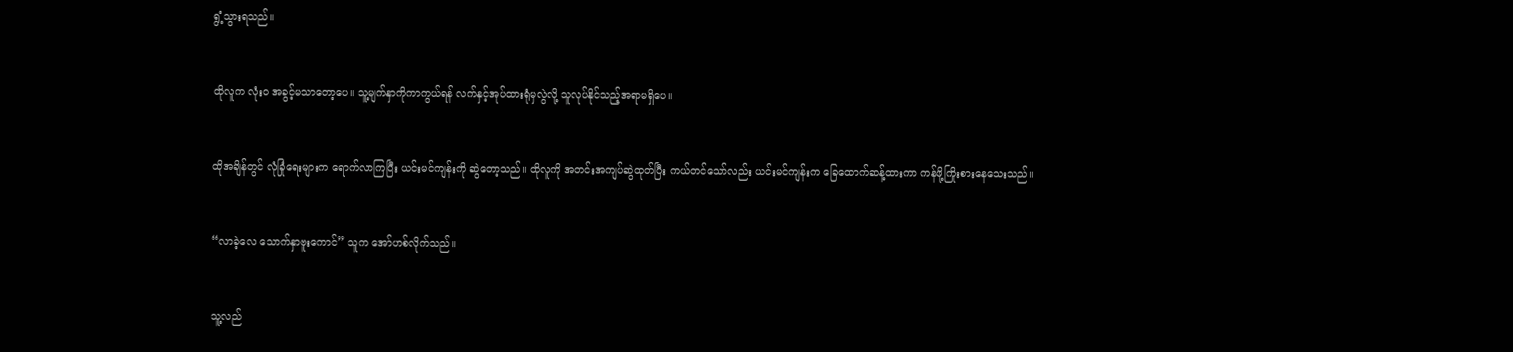ရွံ့သွားရသည်။


ထိုလူက လုံးဝ အခွင့်မသာတော့ပေ။ သူ့မျက်နှာကိုကာကွယ်ရန် လက်နှင့်အုပ်ထားရုံမှလွဲလို့ သူလုပ်နိုင်သည့်အရာမရှိပေ။


ထိုအချိန်တွင် လုံခြုံရေးများက ရောက်လာကြပြီး ယင်းမင်ကျန်းကို ဆွဲတော့သည်။ ထိုလူကို အတင်းအကျပ်ဆွဲထုတ်ပြီး ကယ်တင်သော်လည်း ယင်းမင်ကျန်းက ခြေထောက်ဆန့်ထားကာ ကန်ဖို့ကြိုးစားနေသေးသည်။


“လာခဲ့လေ သောက်နှာဗူးကောင်” သူက အော်ဟစ်လိုက်သည်။


သူ့လည်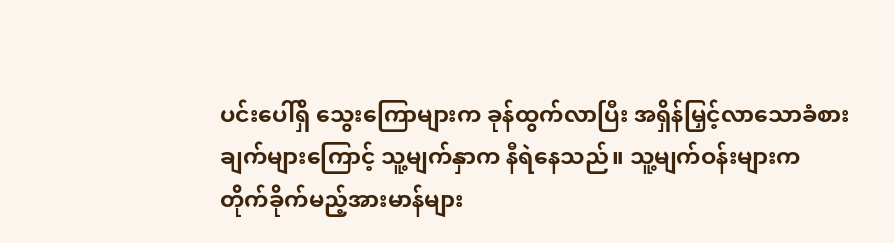ပင်းပေါ်ရှိ သွေးကြောများက ခုန်ထွက်လာပြီး အရှိန်မြှင့်လာသောခံစားချက်များကြောင့် သူ့မျက်နှာက နီရဲနေသည်။ သူ့မျက်ဝန်းများက တိုက်ခိုက်မည့်အားမာန်များ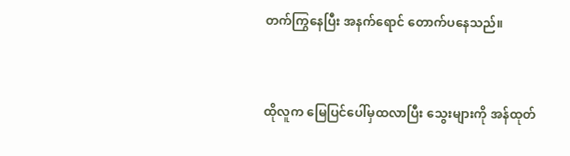တက်ကြွနေပြီး အနက်ရောင် တောက်ပနေသည်။


ထိုလူက မြေပြင်ပေါ်မှထလာပြီး သွေးများကို အန်ထုတ်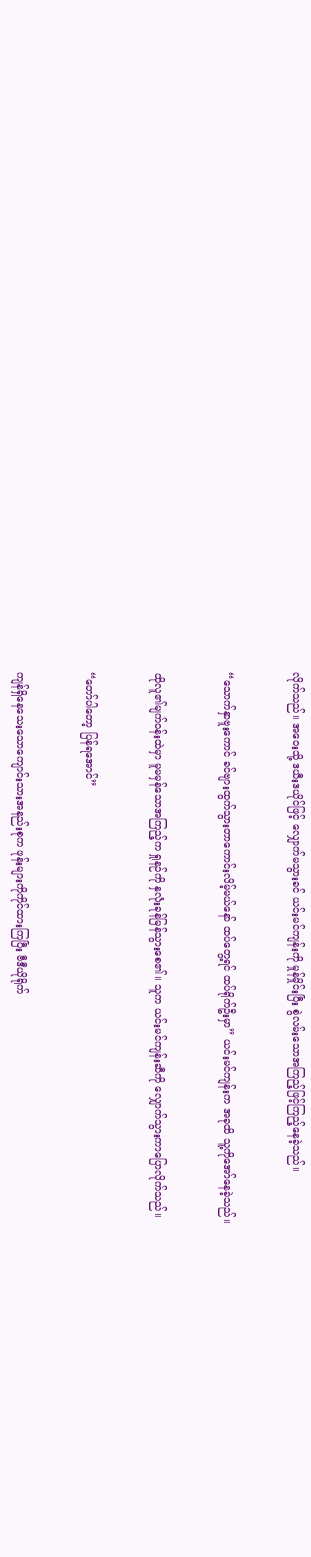လိုက်သည်။ အဝေးသို့ ဒယီးဒယိုင်ဖြင့် လျှောက်မသွားခင် ယင်းမင်ကျန်းကို မှုန်မှိုင်းပြီး စွဲလမ်းသောအကြည့်ဖြင့်ကြည့်နေခဲ့သည်။


“သောက်နှာဗူးကောင် ခင်ဗျားထွက်သွားတာကောင်းလိမ့်မယ်နော် ထပ်တွေ့ရင် ထပ်ရိုက်ဦးမှာ” ယင်းမင်ကျန်းက အခုထိ သူ့ကိုအော်နေခဲ့သည်။


ထိုလူ၏မျက်ဝန်းထဲမှာ မူမမှန်သောအကြည့်က ရှုနဉ်ကို နှလုံးခုန်မြန်သွား‌စေ၏။ သူက ယင်းမင်ကျန်းဆီကို လျှောက်သွားကာပြောလိုက်သည်။


“တော်ပါတော့ ပြန်ရအောင်”


ကျန်ရှိနေသေးသောကျောင်းသားအနည်းစုက ဖုန်းများကိုကိုင်ထားကြပြီး ဗီဒီယိုရိုက်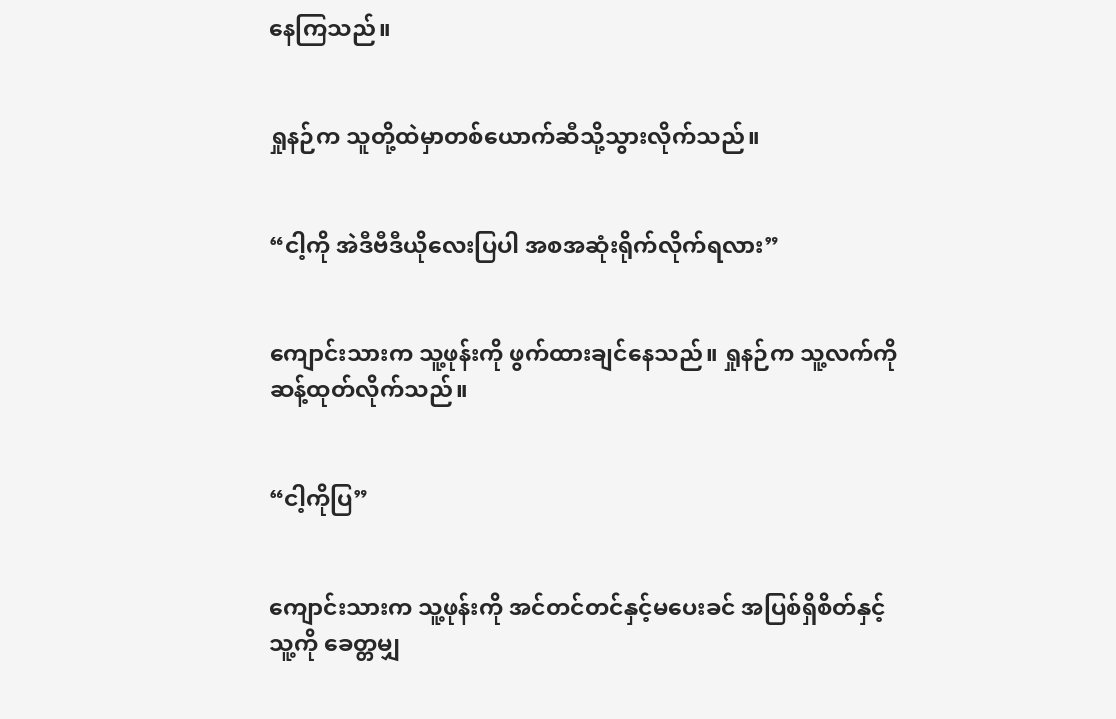နေကြသည်။


ရှုနဉ်က သူတို့ထဲမှာတစ်ယောက်ဆီသို့သွားလိုက်သည်။


“ငါ့ကို အဲဒီဗီဒီယိုလေးပြပါ အစအဆုံးရိုက်လိုက်ရလား”


ကျောင်းသားက သူ့ဖုန်းကို ဖွက်ထားချင်နေသည်။ ရှုနဉ်က သူ့လက်ကို ဆန့်ထုတ်လိုက်သည်။


“ငါ့ကိုပြ”


ကျောင်းသားက သူ့ဖုန်းကို အင်တင်တင်နှင့်မပေးခင် အပြစ်ရှိစိတ်နှင့် သူ့ကို ခေတ္တမျှ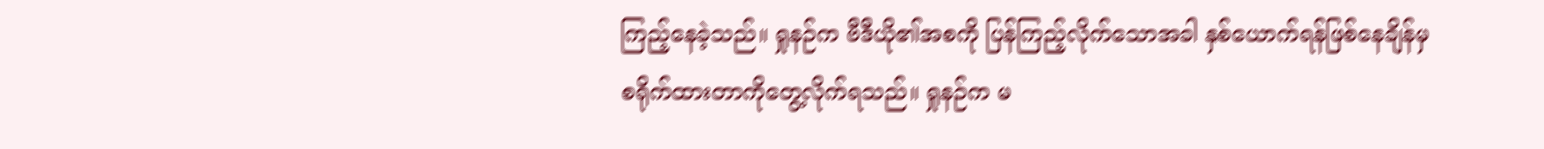ကြည့်နေခဲ့သည်။ ရှုနဉ်က ဗီဒီယို၏အစကို ပြန်ကြည့်လိုက်သောအခါ နှစ်ယောက်ရန်ဖြစ်နေချိန်မှ စရိုက်ထားတာကိုတွေ့လိုက်ရသည်။ ရှုနဉ်က မ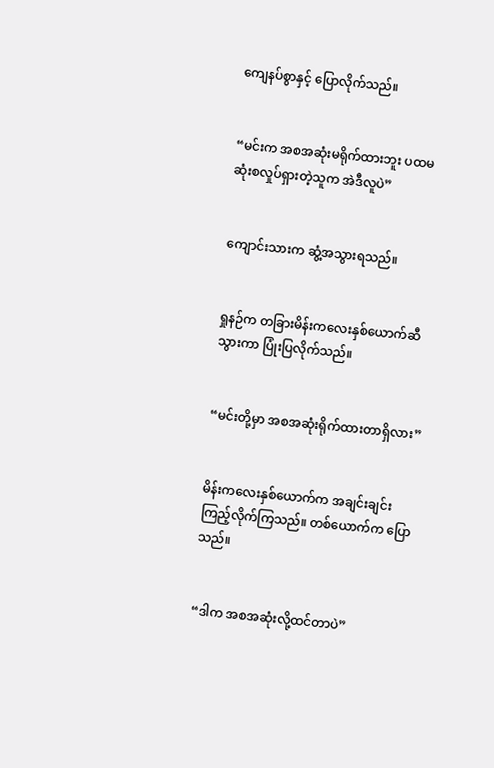ကျေနပ်စွာနှင့် ပြောလိုက်သည်။


“မင်းက အစအဆုံးမရိုက်ထားဘူး ပထမဆုံးစလှုပ်ရှားတဲ့သူက အဲဒီလူပဲ”


ကျောင်းသားက ဆွံ့အသွားရသည်။


ရှုနဉ်က တခြားမိန်းကလေးနှစ်ယောက်ဆီသွားကာ ပြုံးပြလိုက်သည်။


“မင်းတို့မှာ အစအဆုံးရိုက်ထားတာရှိလား”


မိန်းကလေးနှစ်ယောက်က အချင်းချင်းကြည့်လိုက်ကြသည်။ တစ်ယောက်က ပြောသည်။


“ဒါက အစအဆုံးလို့ထင်တာပဲ”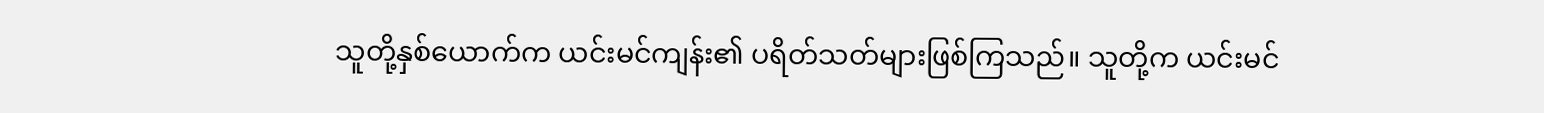သူတို့နှစ်ယောက်က ယင်းမင်ကျန်း၏ ပရိတ်သတ်များဖြစ်ကြသည်။ သူတို့က ယင်းမင်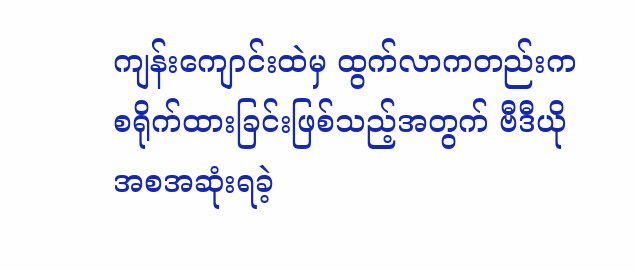ကျန်းကျောင်းထဲမှ ထွက်လာကတည်းက စရိုက်ထားခြင်းဖြစ်သည့်အတွက် ဗီဒီယိုအစအဆုံးရခဲ့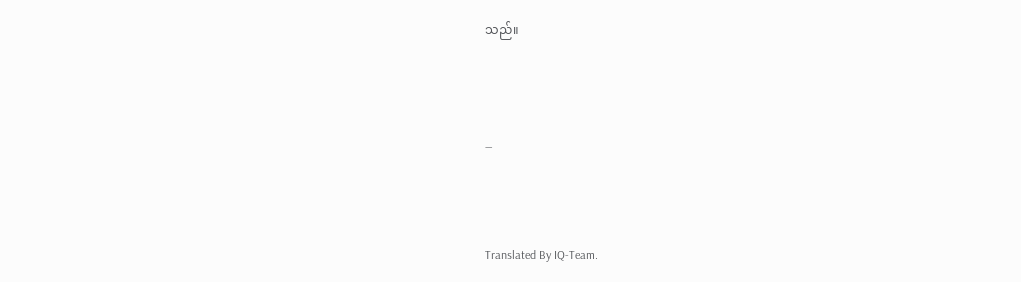သည်။



_



Translated By IQ-Team.